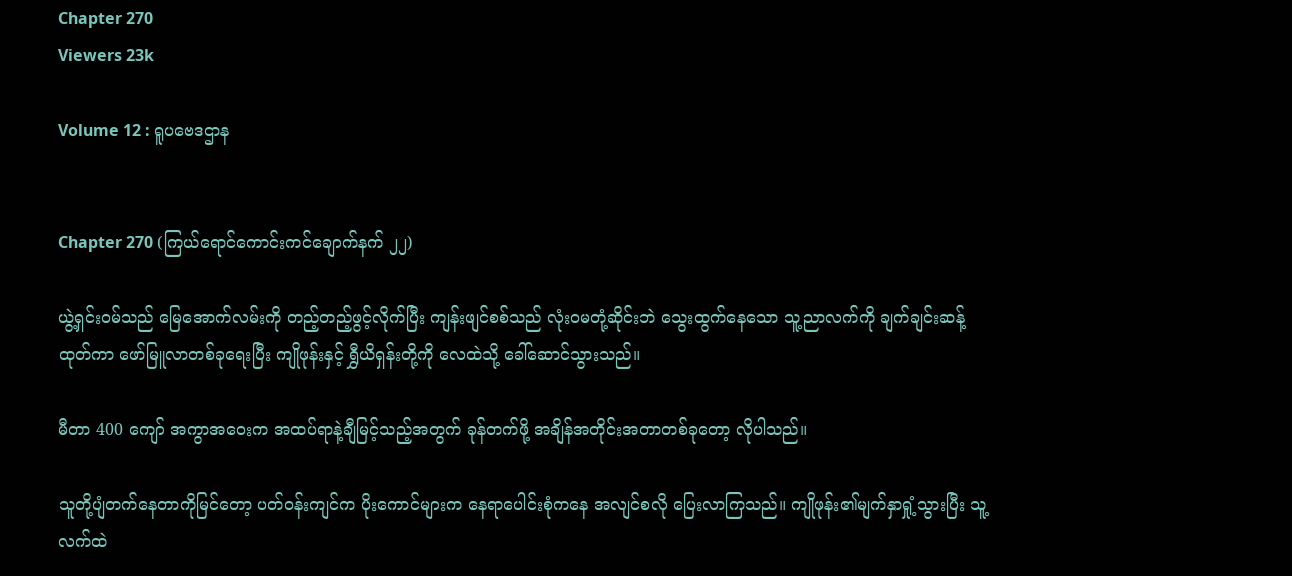Chapter 270
Viewers 23k

Volume 12 : ရူပဗေဒဌာန


Chapter 270 (ကြယ်ရောင်ကောင်းကင်ချောက်နက် ၂၂)

ယွဲ့ရှင်းဝမ်သည် မြေအောက်လမ်းကို တည့်တည့်ဖွင့်လိုက်ပြီး ကျန်းဖျင်စစ်သည် လုံးဝမတုံ့ဆိုင်းဘဲ သွေးထွက်နေသော သူ့ညာလက်ကို ချက်ချင်းဆန့်ထုတ်ကာ ဖော်မြူလာတစ်ခုရေးပြီး ကျိုဖုန်းနှင့် ရွှီယိရှန်းတို့ကို လေထဲသို့ ခေါ်ဆောင်သွားသည်။

မီတာ 400 ကျော် အကွာအဝေးက အထပ်ရာနဲ့ချီမြင့်သည့်အတွက် ခုန်တက်ဖို့ အချိန်အတိုင်းအတာတစ်ခုတော့ လိုပါသည်။

သူတို့ပျံတက်နေတာကိုမြင်တော့ ပတ်ဝန်းကျင်က ပိုးကောင်များက နေရာပေါင်းစုံကနေ အလျင်စလို ပြေးလာကြသည်။ ကျိုဖုန်း၏မျက်နှာရှုံ့သွားပြီး သူ့လက်ထဲ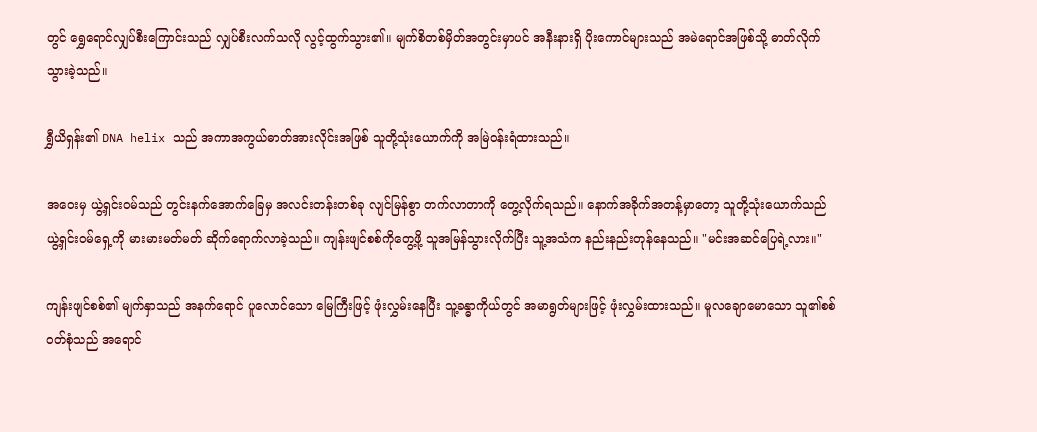တွင် ရွှေရောင်လျှပ်စီးကြောင်းသည် လျှပ်စီးလက်သလို လွင့်ထွက်သွား၏။ မျက်စိတစ်မှိတ်အတွင်းမှာပင် အနီးနားရှိ ပိုးကောင်များသည် အမဲရောင်အဖြစ်သို့ ဓာတ်လိုက်သွားခဲ့သည်။

ရွှီယိရှန်း၏ DNA helix သည် အကာအကွယ်ဓာတ်အားလိုင်းအဖြစ် သူတို့သုံးယောက်ကို အမြဲဝန်းရံထားသည်။

အဝေးမှ ယွဲ့ရှင်းဝမ်သည် တွင်းနက်အောက်ခြေမှ အလင်းတန်းတစ်ခု လျင်မြန်စွာ တက်လာတာကို တွေ့လိုက်ရသည်။ နောက်အခိုက်အတန့်မှာတော့ သူတို့သုံးယောက်သည် ယွဲ့ရှင်းဝမ်ရှေ့ကို မားမားမတ်မတ် ဆိုက်ရောက်လာခဲ့သည်။ ကျန်းဖျင်စစ်ကိုတွေ့ဖို့ သူအမြန်သွားလိုက်ပြီး သူ့အသံက နည်းနည်းတုန်နေသည်။ "မင်းအဆင်ပြေရဲ့လား။"

ကျန်းဖျင်စစ်၏ မျက်နှာသည် အနက်ရောင် ပူလောင်သော မြေကြီးဖြင့် ဖုံးလွှမ်းနေပြီး သူ့ခန္ဓာကိုယ်တွင် အမာရွတ်များဖြင့် ဖုံးလွှမ်းထားသည်။ မူလချောမောသော သူ၏စစ်ဝတ်စုံသည် အရောင်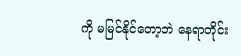ကို မမြင်နိုင်တော့ဘဲ နေရာတိုင်း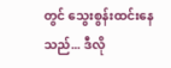တွင် သွေးစွန်းထင်းနေသည်... ဒီလို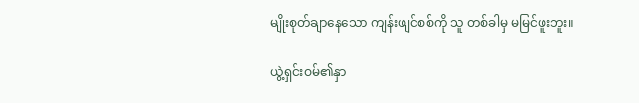မျိုးစုတ်ချာနေသော ကျန်းဖျင်စစ်ကို သူ တစ်ခါမှ မမြင်ဖူးဘူး။

ယွဲ့ရှင်းဝမ်၏နှာ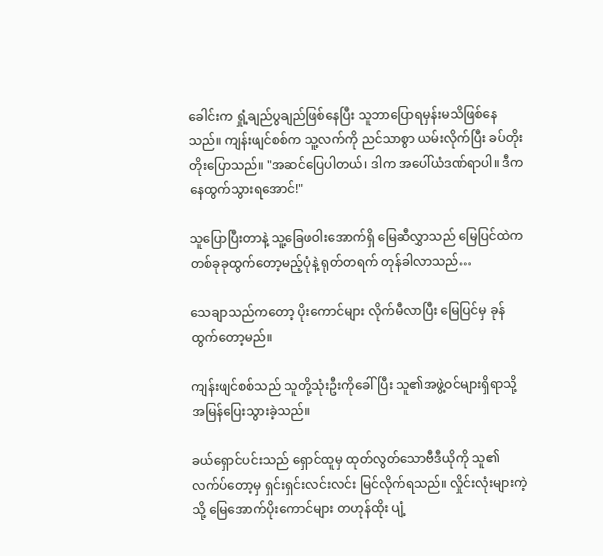ခေါင်းက ရှုံ့ချည်ပွချည်ဖြစ်နေပြီး သူဘာပြောရမှန်းမသိဖြစ်နေသည်။ ကျန်းဖျင်စစ်က သူ့လက်ကို ညင်သာစွာ ယမ်းလိုက်ပြီး ခပ်တိုးတိုးပြောသည်။ "အဆင်ပြေပါတယ်၊ ဒါက အပေါ်ယံဒဏ်ရာပါ။ ဒီကနေထွက်သွားရအောင်!"

သူပြောပြီးတာနဲ့ သူ့ခြေဖဝါးအောက်ရှိ မြေဆီလွှာသည် မြေပြင်ထဲက တစ်ခုခုထွက်တော့မည့်ပုံနဲ့ ရုတ်တရက် တုန်ခါလာသည်…

သေချာသည်ကတော့ ပိုးကောင်များ လိုက်မီလာပြီး မြေပြင်မှ ခုန်ထွက်တော့မည်။

ကျန်းဖျင်စစ်သည် သူတို့သုံးဦးကိုခေါ်ပြီး သူ၏အဖွဲ့ဝင်များရှိရာသို့ အမြန်ပြေးသွားခဲ့သည်။

ခယ်ရှောင်ပင်းသည် ရှောင်ထူမှ ထုတ်လွတ်သောဗီဒီယိုကို သူ၏လက်ပ်တော့မှ ရှင်းရှင်းလင်းလင်း မြင်လိုက်ရသည်။ လှိုင်းလုံးများကဲ့သို့ မြေအောက်ပိုးကောင်များ တဟုန်ထိုး ပျံ့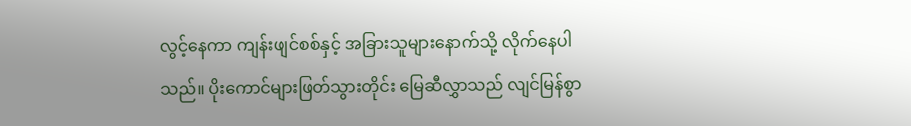လွင့်နေကာ ကျန်းဖျင်စစ်နှင့် အခြားသူများနောက်သို့ လိုက်နေပါသည်။ ပိုးကောင်များဖြတ်သွားတိုင်း မြေဆီလွှာသည် လျင်မြန်စွာ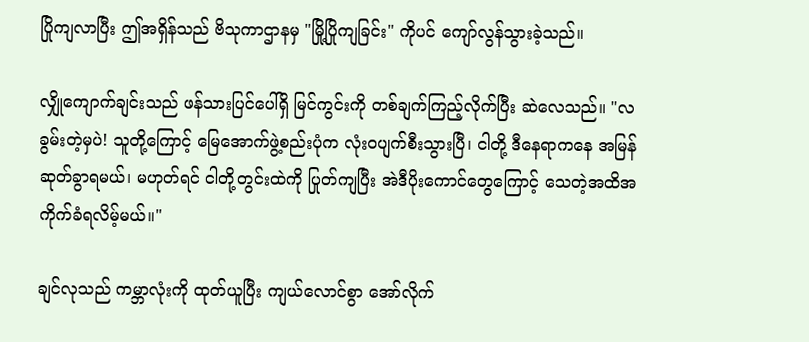ပြိုကျလာပြီး ဤအရှိန်သည် ဗိသုကာဌာနမှ "မြို့ပြိုကျခြင်း" ကိုပင် ကျော်လွန်သွားခဲ့သည်။

လျှိုကျောက်ချင်းသည် ဖန်သားပြင်ပေါ်ရှိ မြင်ကွင်းကို တစ်ချက်ကြည့်လိုက်ပြီး ဆဲလေသည်။ "လခွမ်းတဲ့မှပဲ! သူတို့ကြောင့် မြေအောက်ဖွဲ့စည်းပုံက လုံးဝပျက်စီးသွားပြီ၊ ငါတို့ ဒီနေရာကနေ အမြန်ဆုတ်ခွာရမယ်၊ မဟုတ်ရင် ငါတို့တွင်းထဲကို ပြုတ်ကျပြီး အဲဒီပိုးကောင်တွေကြောင့် သေတဲ့အထိအကိုက်ခံရလိမ့်မယ်။"

ချင်လုသည် ကမ္ဘာလုံးကို ထုတ်ယူပြီး ကျယ်လောင်စွာ အော်လိုက်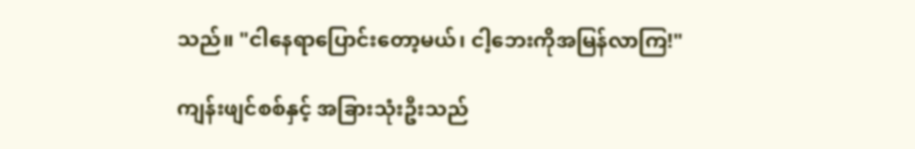သည်။ "ငါနေရာပြောင်းတော့မယ်၊ ငါ့ဘေးကိုအမြန်လာကြ!"

ကျန်းဖျင်စစ်နှင့် အခြားသုံးဦးသည်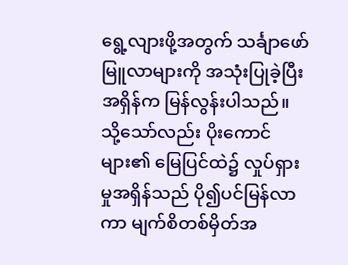ရွေ့လျားဖို့အတွက် သင်္ချာဖော်မြူလာများကို အသုံးပြုခဲ့ပြီး အရှိန်က မြန်လွန်းပါသည်။ သို့သော်လည်း ပိုးကောင်များ၏ မြေပြင်ထဲ၌ လှုပ်ရှားမှုအရှိန်သည် ပို၍ပင်မြန်လာကာ မျက်စိတစ်မှိတ်အ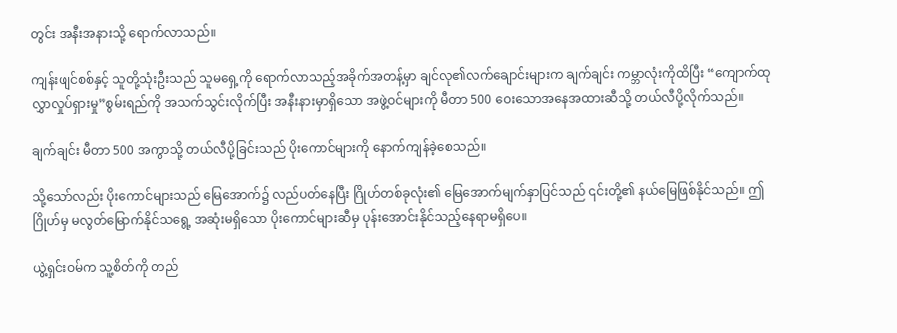တွင်း အနီးအနားသို့ ရောက်လာသည်။

ကျန်းဖျင်စစ်နှင့် သူတို့သုံးဦးသည် သူမရှေ့ကို ရောက်လာသည့်အခိုက်အတန့်မှာ ချင်လု၏လက်ချောင်းများက ချက်ချင်း ကမ္ဘာလုံးကိုထိပြီး “ကျောက်ထုလွှာလှုပ်ရှားမှု”စွမ်းရည်ကို အသက်သွင်းလိုက်ပြီး အနီးနားမှာရှိသော အဖွဲ့ဝင်များကို မီတာ 500 ဝေးသောအနေအထားဆီသို့ တယ်လီပို့လိုက်သည်။

ချက်ချင်း မီတာ 500 အကွာသို့ တယ်လီပို့ခြင်းသည် ပိုးကောင်များကို နောက်ကျန်ခဲ့စေသည်။

သို့သော်လည်း ပိုးကောင်များသည် မြေအောက်၌ လည်ပတ်နေပြီး ဂြိုဟ်တစ်ခုလုံး၏ မြေအောက်မျက်နှာပြင်သည် ၎င်းတို့၏ နယ်မြေဖြစ်နိုင်သည်။ ဤဂြိုဟ်မှ မလွတ်မြောက်နိုင်သရွေ့ အဆုံးမရှိသော ပိုးကောင်များဆီမှ ပုန်းအောင်းနိုင်သည့်နေရာမရှိပေ။

ယွဲ့ရှင်းဝမ်က သူ့စိတ်ကို တည်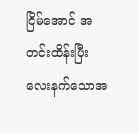ငြိမ်အောင် အတင်းထိန်းပြီး လေးနက်သောအ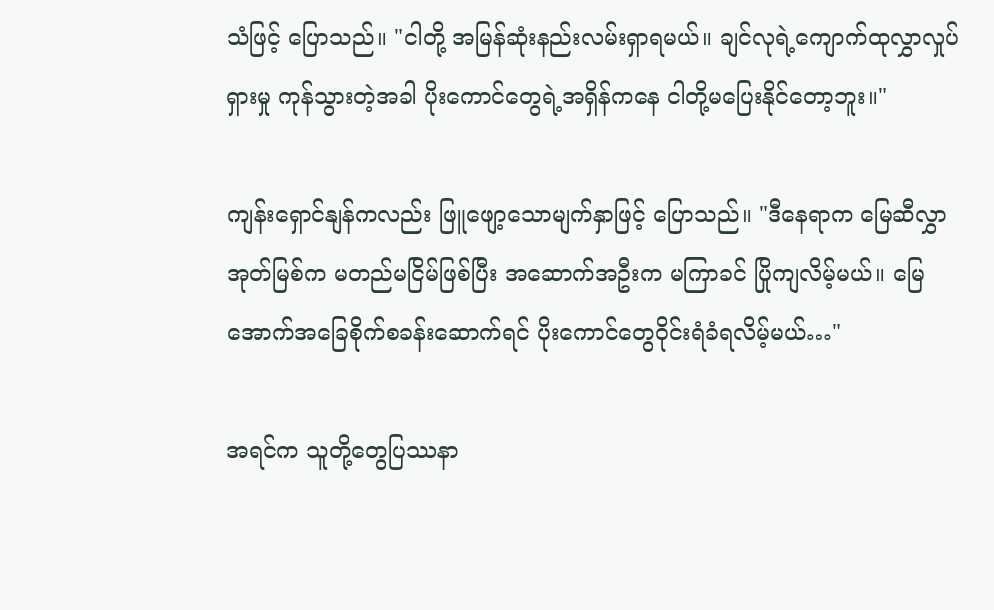သံဖြင့် ပြောသည်။ "ငါတို့ အမြန်ဆုံးနည်းလမ်းရှာရမယ်။ ချင်လုရဲ့ကျောက်ထုလွှာလှုပ်ရှားမှု ကုန်သွားတဲ့အခါ ပိုးကောင်တွေရဲ့အရှိန်ကနေ ငါတို့မပြေးနိုင်တော့ဘူး။"

ကျန်းရှောင်နျန်ကလည်း ဖြူဖျော့သောမျက်နှာဖြင့် ပြောသည်။ "ဒီနေရာက မြေဆီလွှာအုတ်မြစ်က မတည်မငြိမ်ဖြစ်ပြီး အဆောက်အဦးက မကြာခင် ပြိုကျလိမ့်မယ်။ မြေအောက်အခြေစိုက်စခန်းဆောက်ရင် ပိုးကောင်တွေဝိုင်းရံခံရလိမ့်မယ်…"

အရင်က သူတို့တွေပြဿနာ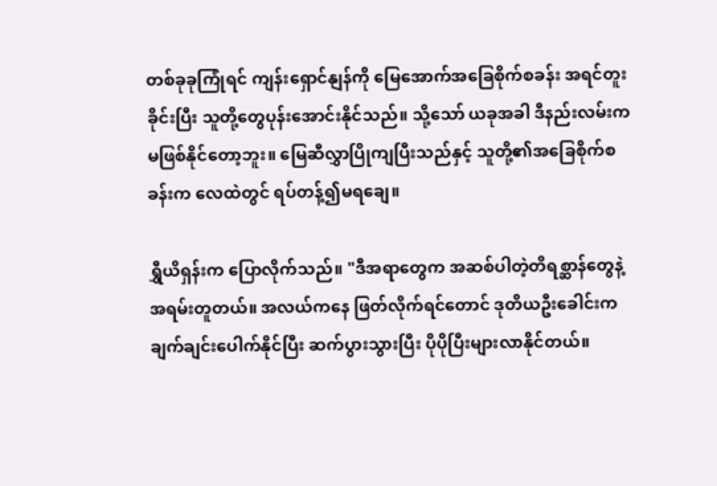တစ်ခုခုကြုံရင် ကျန်းရှောင်နျန်ကို မြေအောက်အခြေစိုက်စခန်း အရင်တူးခိုင်းပြီး သူတို့တွေပုန်းအောင်းနိုင်သည်။ သို့သော် ယခုအခါ ဒီနည်းလမ်းက မဖြစ်နိုင်တော့ဘူး။ မြေဆီလွှာပြိုကျပြီးသည်နှင့် သူတို့၏အခြေစိုက်စခန်းက လေထဲတွင် ရပ်တန့်၍မရချေ။

ရွှီယိရှန်းက ပြောလိုက်သည်။ "ဒီအရာတွေက အဆစ်ပါတဲ့တိရစ္ဆာန်တွေနဲ့ အရမ်းတူတယ်။ အလယ်ကနေ ဖြတ်လိုက်ရင်တောင် ဒုတိယဦးခေါင်းက ချက်ချင်းပေါက်နိုင်ပြီး ဆက်ပွားသွားပြီး ပိုပိုပြီးများလာနိုင်တယ်။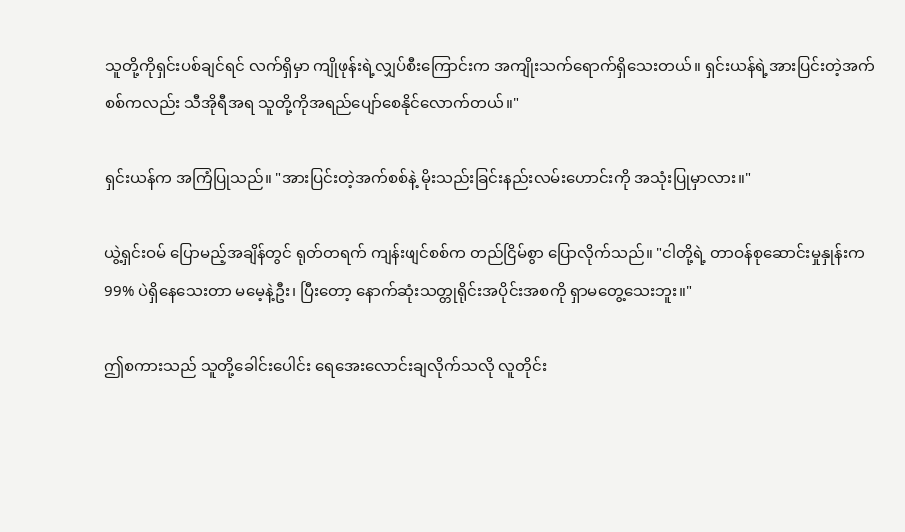သူတို့ကိုရှင်းပစ်ချင်ရင် လက်ရှိမှာ ကျိုဖုန်းရဲ့လျှပ်စီးကြောင်းက အကျိုးသက်ရောက်ရှိသေးတယ်။ ရှင်းယန်ရဲ့အားပြင်းတဲ့အက်စစ်ကလည်း သီအိုရီအရ သူတို့ကိုအရည်ပျော်စေနိုင်လောက်တယ်။"

ရှင်းယန်က အကြံပြုသည်။ "အားပြင်းတဲ့အက်စစ်နဲ့ မိုးသည်းခြင်းနည်းလမ်းဟောင်းကို အသုံးပြုမှာလား။"

ယွဲ့ရှင်းဝမ် ပြောမည့်အချိန်တွင် ရုတ်တရက် ကျန်းဖျင်စစ်က တည်ငြိမ်စွာ ပြောလိုက်သည်။ "ငါတို့ရဲ့ တာဝန်စုဆောင်းမှုနှုန်းက 99% ပဲရှိနေသေးတာ မမေ့နဲ့ဦး၊ ပြီးတော့ နောက်ဆုံးသတ္တုရိုင်းအပိုင်းအစကို ရှာမတွေ့သေးဘူး။"

ဤစကားသည် သူတို့ခေါင်းပေါင်း ရေအေးလောင်းချလိုက်သလို လူတိုင်း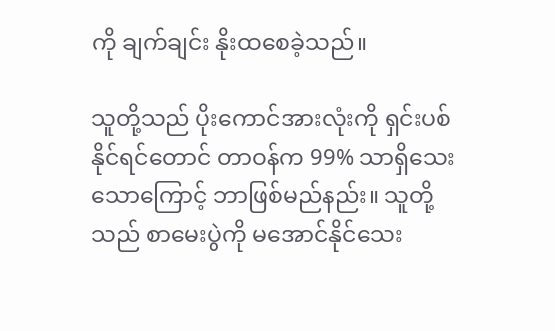ကို ချက်ချင်း နိုးထစေခဲ့သည်။

သူတို့သည် ပိုးကောင်အားလုံးကို ရှင်းပစ်နိုင်ရင်တောင် တာဝန်က 99% သာရှိသေးသောကြောင့် ဘာဖြစ်မည်နည်း။ သူတို့သည် စာမေးပွဲကို မအောင်နိုင်သေး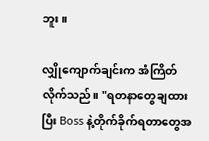ဘူး။

လျှိုကျောက်ချင်းက အံကြိတ်လိုက်သည်။ "ရတနာတွေချထားပြီး Boss နဲ့တိုက်ခိုက်ရတာတွေအ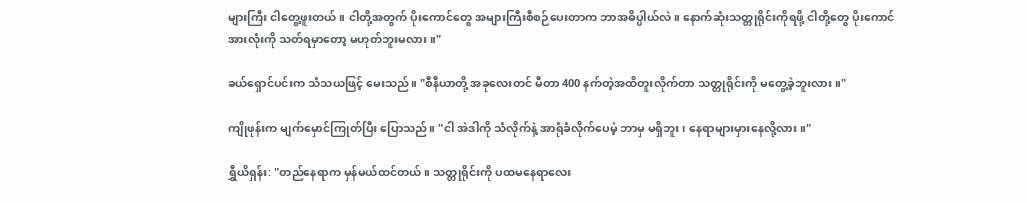များကြီး ငါတွေ့ဖူးတယ်။ ငါတို့အတွက် ပိုးကောင်တွေ အများကြီးစီစဉ်ပေးတာက ဘာအဓိပ္ပါယ်လဲ။ နောက်ဆုံးသတ္တုရိုင်းကိုရဖို့ ငါတို့တွေ ပိုးကောင်အားလုံးကို သတ်ရမှာတော့ မဟုတ်ဘူးမလား။"

ခယ်ရှောင်ပင်းက သံသယဖြင့် မေးသည်။ "စီနီယာတို့ အခုလေးတင် မီတာ 400 နက်တဲ့အထိတူးလိုက်တာ သတ္တုရိုင်းကို မတွေ့ခဲ့ဘူးလား။"

ကျိုဖုန်းက မျက်မှောင်ကြုတ်ပြီး ပြောသည်။ "ငါ အဲဒါကို သံလိုက်နဲ့ အာရုံခံလိုက်ပေမဲ့ ဘာမှ မရှိဘူး၊ နေရာများမှားနေလို့လား။"

ရွှီယိရှန်း: "တည်နေရာက မှန်မယ်ထင်တယ်။ သတ္တုရိုင်းကို ပထမနေရာလေး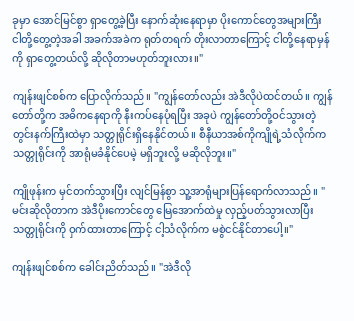ခုမှာ အောင်မြင်စွာ ရှာတွေ့ခဲ့ပြီး နောက်ဆုံးနေရာမှာ ပိုးကောင်တွေအများကြီး ငါတို့တွေ့တဲ့အခါ အခက်အခဲက ရုတ်တရက် တိုးလာတာကြောင့် ငါတို့နေရာမှန်ကို ရှာတွေ့တယ်လို့ ဆိုလိုတာမဟုတ်ဘူးလား။"

ကျန်းဖျင်စစ်က ပြောလိုက်သည်။ "ကျွန်တော်လည်း အဲဒီလိုပဲထင်တယ်။ ကျွန်တော်တို့က အဓိကနေရာကို နီးကပ်နေပုံရပြီး အခုပဲ ကျွန်တော်တို့ဝင်သွားတဲ့ တွင်းနက်ကြီးထဲမှာ သတ္တုရိုင်းရှိနေနိုင်တယ်။ စီနီယာအစ်ကိုကျိုရဲ့သံလိုက်က သတ္တုရိုင်းကို အာရုံမခံနိုင်ပေမဲ့ မရှိဘူးလို့ မဆိုလိုဘူး။"

ကျိုဖုန်းက မှင်တက်သွားပြီး လျင်မြန်စွာ သူ့အာရုံများပြန်ရောက်လာသည်။ "မင်းဆိုလိုတာက အဲဒီပိုးကောင်တွေ မြေအောက်ထဲမှု လှည့်ပတ်သွားလာပြီး သတ္တုရိုင်းကို ဝှက်ထားတာကြောင့် ငါ့သံလိုက်က မစွဲငင်နိုင်တာပေါ့။"

ကျန်းဖျင်စစ်က ခေါင်းညိတ်သည်။ "အဲဒီလို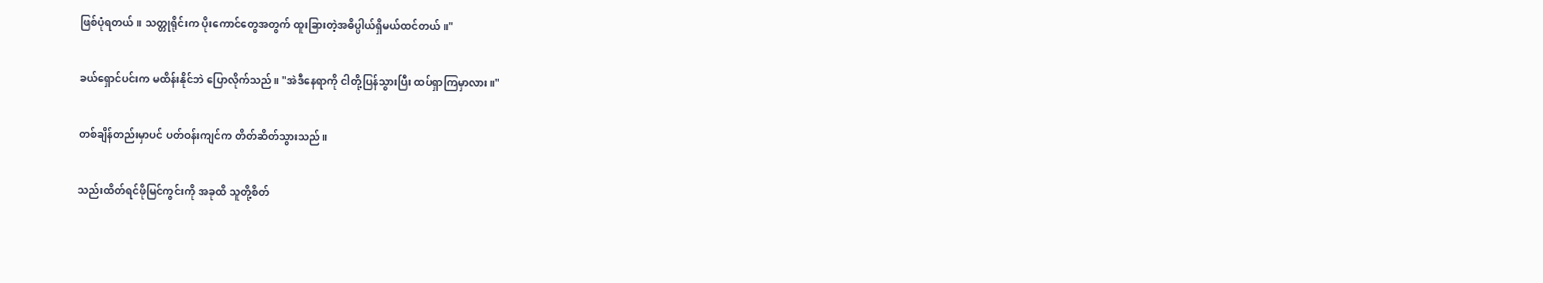ဖြစ်ပုံရတယ်။ သတ္တုရိုင်းက ပိုးကောင်တွေအတွက် ထူးခြားတဲ့အဓိပ္ပါယ်ရှိမယ်ထင်တယ်။"

ခယ်ရှောင်ပင်းက မထိန်းနိုင်ဘဲ ပြောလိုက်သည်။ "အဲဒီနေရာကို ငါတို့ပြန်သွားပြီး ထပ်ရှာကြမှာလား။"

တစ်ချိန်တည်းမှာပင် ပတ်ဝန်းကျင်က တိတ်ဆိတ်သွားသည်။

သည်းထိတ်ရင်ဖိုမြင်ကွင်းကို အခုထိ သူတို့စိတ်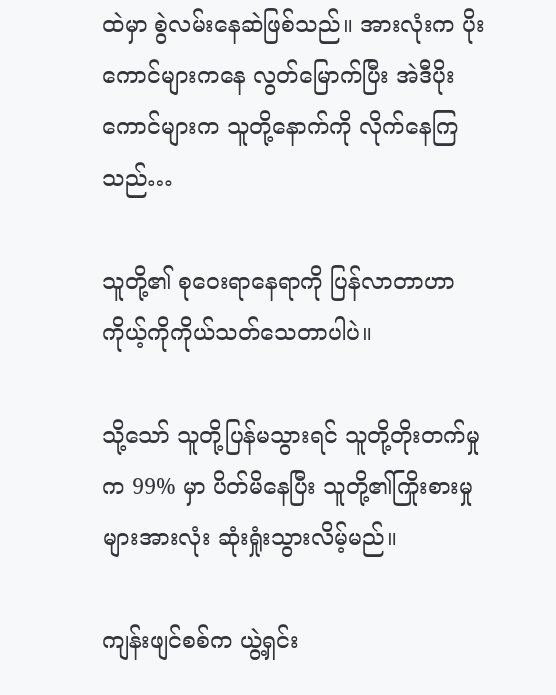ထဲမှာ စွဲလမ်းနေဆဲဖြစ်သည်။ အားလုံးက ပိုးကောင်များကနေ လွတ်မြောက်ပြီး အဲဒီပိုးကောင်များက သူတို့နောက်ကို လိုက်နေကြသည်…

သူတို့၏ စုဝေးရာနေရာကို ပြန်လာတာဟာ ကိုယ့်ကိုကိုယ်သတ်သေတာပါပဲ။

သို့သော် သူတို့ပြန်မသွားရင် သူတို့တိုးတက်မှုက 99% မှာ ပိတ်မိနေပြီး သူတို့၏ကြိုးစားမှုများအားလုံး ဆုံးရှုံးသွားလိမ့်မည်။

ကျန်းဖျင်စစ်က ယွဲ့ရှင်း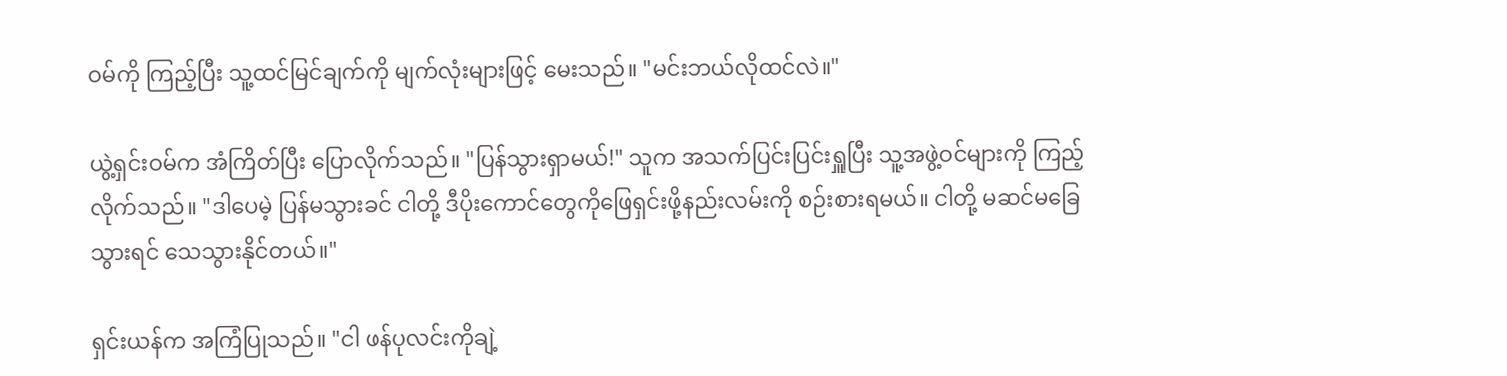ဝမ်ကို ကြည့်ပြီး သူ့ထင်မြင်ချက်ကို မျက်လုံးများဖြင့် မေးသည်။ "မင်းဘယ်လိုထင်လဲ။"

ယွဲ့ရှင်းဝမ်က အံကြိတ်ပြီး ပြောလိုက်သည်။ "ပြန်သွားရှာမယ်!" သူက အသက်ပြင်းပြင်းရှူပြီး သူ့အဖွဲ့ဝင်များကို ကြည့်လိုက်သည်။ "ဒါပေမဲ့ ပြန်မသွားခင် ငါတို့ ဒီပိုးကောင်တွေကိုဖြေရှင်းဖို့နည်းလမ်းကို စဉ်းစားရမယ်။ ငါတို့ မဆင်မခြေသွားရင် သေသွားနိုင်တယ်။"

ရှင်းယန်က အကြံပြုသည်။ "ငါ ဖန်ပုလင်းကိုချဲ့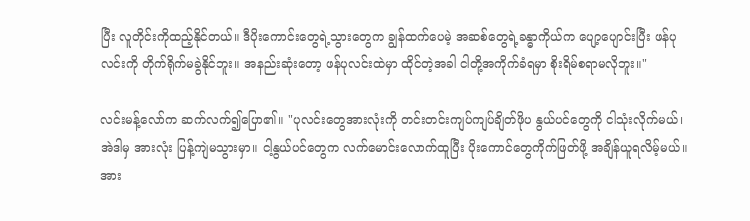ပြီး လူတိုင်းကိုထည့်နိုင်တယ်။ ဒီပိုးကောင်းတွေရဲ့သွားတွေက ချွန်ထက်ပေမဲ့ အဆစ်တွေရဲ့ခန္ဓာကိုယ်က ပျော့ပျောင်းပြီး ဖန်ပုလင်းကို တိုက်ရိုက်မခွဲနိုင်ဘူး။ အနည်းဆုံးတော့ ဖန်ပုလင်းထဲမှာ ထိုင်တဲ့အခါ ငါတို့အကိုက်ခံရမှာ စိုးရိမ်စရာမလိုဘူး။"

လင်းမန့်လော်က ဆက်လက်၍ပြော၏။ "ပုလင်းတွေအားလုံးကို တင်းတင်းကျပ်ကျပ်ချိတ်ဖိုပ နွယ်ပင်တွေကို ငါသုံးလိုက်မယ်၊ အဲဒါမှ အားလုံး ပြန့်ကျဲမသွားမှာ။ ငါ့နွယ်ပင်တွေက လက်မောင်းလောက်ထူပြီး ပိုးကောင်တွေကိုက်ဖြတ်ဖို့ အချိန်ယူရလိမ့်မယ်။ အား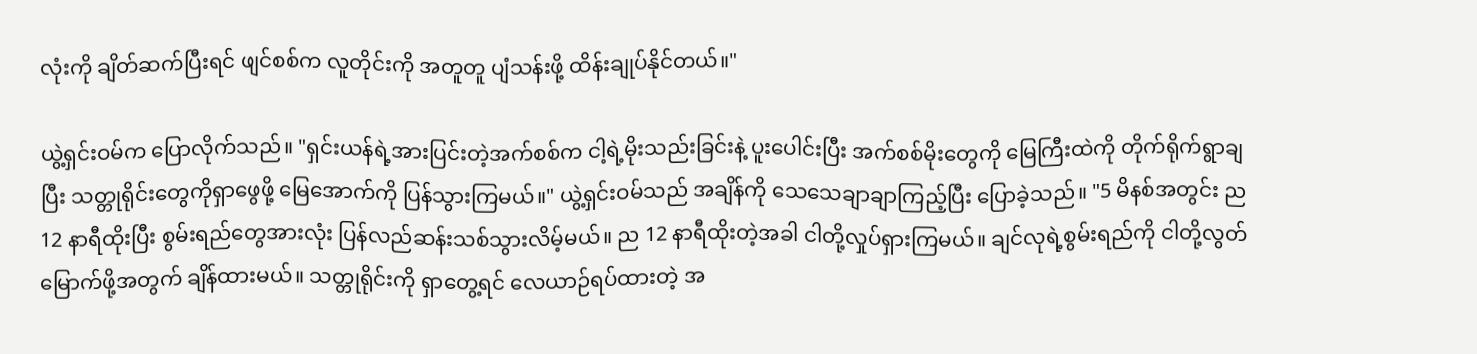လုံးကို ချိတ်ဆက်ပြီးရင် ဖျင်စစ်က လူတိုင်းကို အတူတူ ပျံသန်းဖို့ ထိန်းချုပ်နိုင်တယ်။"

ယွဲ့ရှင်းဝမ်က ပြောလိုက်သည်။ "ရှင်းယန်ရဲ့အားပြင်းတဲ့အက်စစ်က ငါ့ရဲ့မိုးသည်းခြင်းနဲ့ ပူးပေါင်းပြီး အက်စစ်မိုးတွေကို မြေကြီးထဲကို တိုက်ရိုက်ရွာချပြီး သတ္တုရိုင်းတွေကိုရှာဖွေဖို့ မြေအောက်ကို ပြန်သွားကြမယ်။" ယွဲ့ရှင်းဝမ်သည် အချိန်ကို သေသေချာချာကြည့်ပြီး ပြောခဲ့သည်။ "5 မိနစ်အတွင်း ည 12 နာရီထိုးပြီး စွမ်းရည်တွေအားလုံး ပြန်လည်ဆန်းသစ်သွားလိမ့်မယ်။ ည 12 နာရီထိုးတဲ့အခါ ငါတို့လှုပ်ရှားကြမယ်။ ချင်လုရဲ့စွမ်းရည်ကို ငါတို့လွတ်မြောက်ဖို့အတွက် ချိန်ထားမယ်။ သတ္တုရိုင်းကို ရှာတွေ့ရင် လေယာဉ်ရပ်ထားတဲ့ အ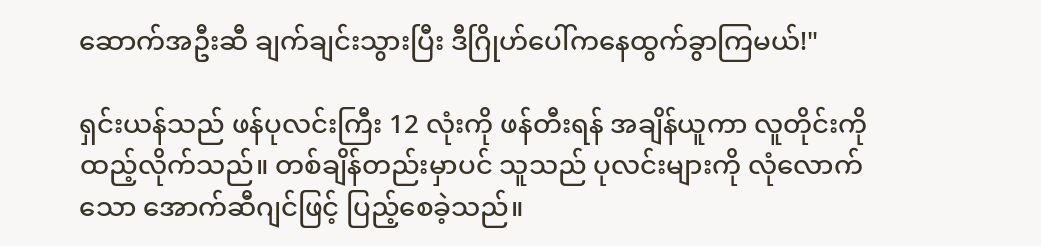ဆောက်အဦးဆီ ချက်ချင်းသွားပြီး ဒီဂြိုဟ်ပေါ်ကနေထွက်ခွာကြမယ်!"

ရှင်းယန်သည် ဖန်ပုလင်းကြီး 12 လုံးကို ဖန်တီးရန် အချိန်ယူကာ လူတိုင်းကို ထည့်လိုက်သည်။ တစ်ချိန်တည်းမှာပင် သူသည် ပုလင်းများကို လုံလောက်သော အောက်ဆီဂျင်ဖြင့် ပြည့်စေခဲ့သည်။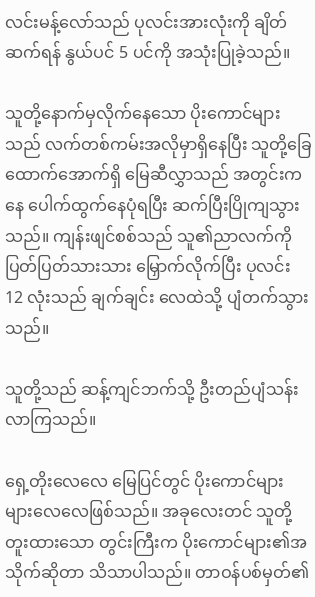လင်းမန့်လော်သည် ပုလင်းအားလုံးကို ချိတ်ဆက်ရန် နွယ်ပင် 5 ပင်ကို အသုံးပြုခဲ့သည်။

သူတို့နောက်မှလိုက်နေသော ပိုးကောင်များသည် လက်တစ်ကမ်းအလိုမှာရှိနေပြီး သူတို့ခြေထောက်အောက်ရှိ မြေဆီလွှာသည် အတွင်းကနေ ပေါက်ထွက်နေပုံရပြီး ဆက်ပြီးပြိုကျသွားသည်။ ကျန်းဖျင်စစ်သည် သူ၏ညာလက်ကို ပြတ်ပြတ်သားသား မြှောက်လိုက်ပြီး ပုလင်း 12 လုံးသည် ချက်ချင်း လေထဲသို့ ပျံတက်သွားသည်။

သူတို့သည် ဆန့်ကျင်ဘက်သို့ ဦးတည်ပျံသန်းလာကြသည်။

ရှေ့တိုးလေလေ မြေပြင်တွင် ပိုးကောင်များ များလေလေဖြစ်သည်။ အခုလေးတင် သူတို့တူးထားသော တွင်းကြီးက ပိုးကောင်များ၏အသိုက်ဆိုတာ သိသာပါသည်။ တာဝန်ပစ်မှတ်၏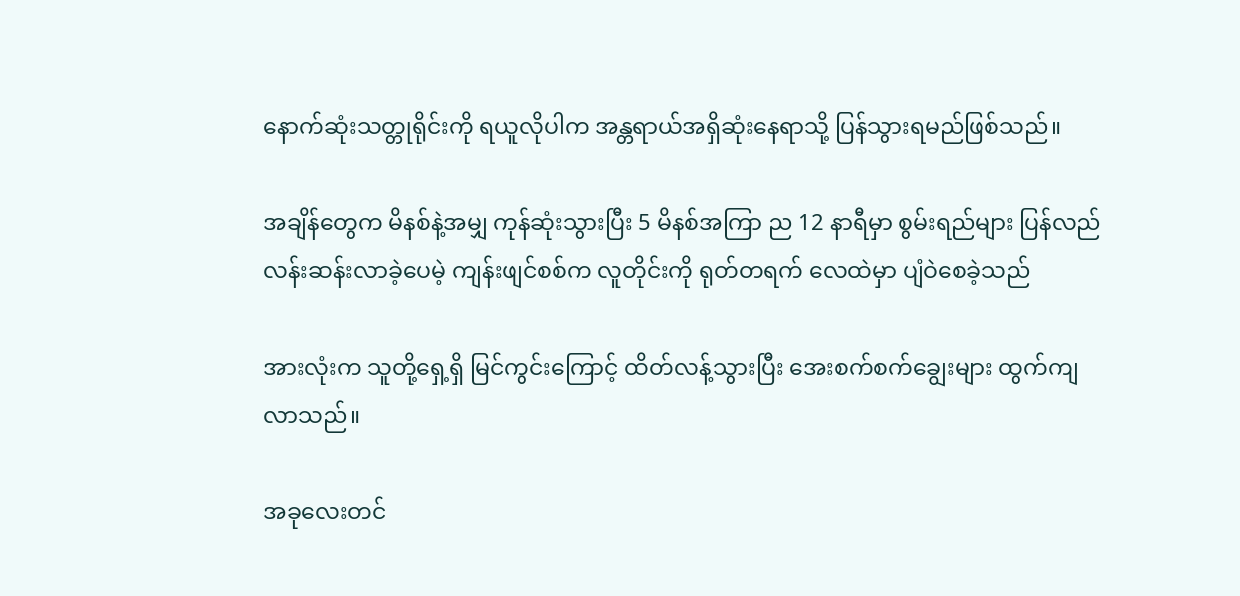နောက်ဆုံးသတ္တုရိုင်းကို ရယူလိုပါက အန္တရာယ်အရှိဆုံးနေရာသို့ ပြန်သွားရမည်ဖြစ်သည်။

အချိန်တွေက မိနစ်နဲ့အမျှ ကုန်ဆုံးသွားပြီး 5 မိနစ်အကြာ ည 12 နာရီမှာ စွမ်းရည်များ ပြန်လည်လန်းဆန်းလာခဲ့ပေမဲ့ ကျန်းဖျင်စစ်က လူတိုင်းကို ရုတ်တရက် လေထဲမှာ ပျံဝဲစေခဲ့သည်

အားလုံးက သူတို့ရှေ့ရှိ မြင်ကွင်းကြောင့် ထိတ်လန့်သွားပြီး အေးစက်စက်ချွေးများ ထွက်ကျလာသည်။

အခုလေးတင်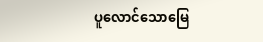ပူလောင်သောမြေ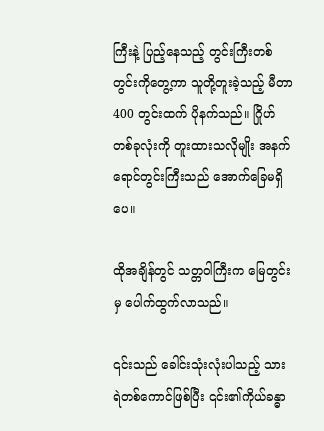ကြီးနဲ့ ပြည့်နေသည့် တွင်းကြီးတစ်တွင်းကိုတွေ့ကာ သူတို့တူးခဲ့သည့် မီတာ 400 တွင်းထက် ပိုနက်သည်။ ဂြိုဟ်တစ်ခုလုံးကို တူးထားသလိုမျိုး အနက်ရောင်တွင်းကြီးသည် အောက်ခြေမရှိပေ။

ထိုအချိန်တွင် သတ္တဝါကြီးက မြေတွင်းမှ ပေါက်ထွက်လာသည်။

၎င်းသည် ခေါင်းသုံးလုံးပါသည့် သားရဲတစ်ကောင်ဖြစ်ပြီး ၎င်း၏ကိုယ်ခန္ဓာ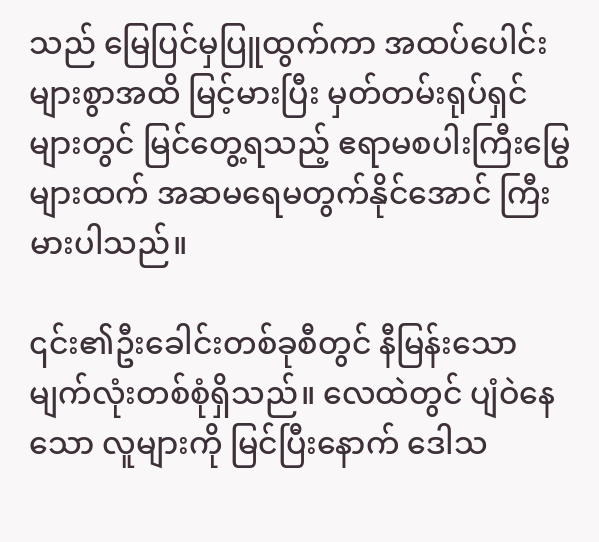သည် မြေပြင်မှပြူထွက်ကာ အထပ်ပေါင်းများစွာအထိ မြင့်မားပြီး မှတ်တမ်းရုပ်ရှင်များတွင် မြင်တွေ့ရသည့် ဧရာမစပါးကြီးမြွေများထက် အဆမရေမတွက်နိုင်အောင် ကြီးမားပါသည်။

၎င်း၏ဦးခေါင်းတစ်ခုစီတွင် နီမြန်းသော မျက်လုံးတစ်စုံရှိသည်။ လေထဲတွင် ပျံဝဲနေသော လူများကို မြင်ပြီးနောက် ဒေါသ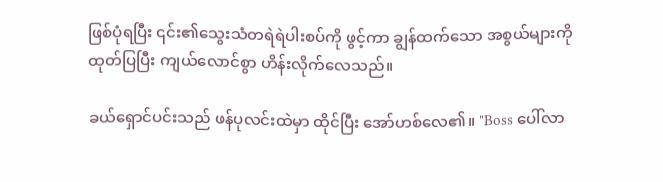ဖြစ်ပုံရပြီး ၎င်း၏သွေးသံတရဲရဲပါးစပ်ကို ဖွင့်ကာ ချွန်ထက်သော အစွယ်များကို ထုတ်ပြပြီး ကျယ်လောင်စွာ ဟိန်းလိုက်လေသည်။

ခယ်ရှောင်ပင်းသည် ဖန်ပုလင်းထဲမှာ ထိုင်ပြီး အော်ဟစ်လေ၏။ "Boss ပေါ်လာ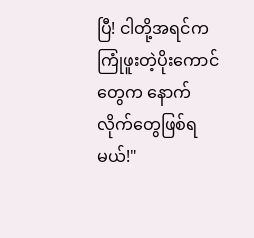ပြီ! ငါတို့အရင်က ကြုံဖူးတဲ့ပိုးကောင်တွေက နောက်လိုက်တွေဖြစ်ရမယ်!"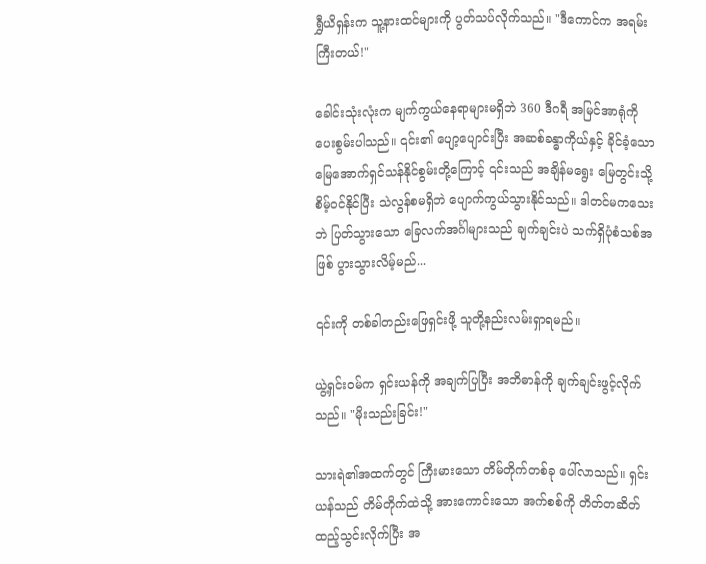ရွှီယိရှန်းက သူ့နားထင်များကို ပွတ်သပ်လိုက်သည်။ "ဒီကောင်က အရမ်းကြီးတယ်!"

ခေါင်းသုံးလုံးက မျက်ကွယ်နေရာများမရှိဘဲ 360 ဒီဂရီ အမြင်အာရုံကို ပေးစွမ်းပါသည်။ ၎င်း၏ ပျော့ပျောင်းပြီး အဆစ်ခန္ဓာကိုယ်နှင့် ခိုင်ခံ့သော မြေအောက်ရှင်သန်နိုင်စွမ်းတို့ကြောင့် ၎င်းသည် အချိန်မရွေး မြေတွင်းသို့ စိမ့်ဝင်နိုင်ပြီး သဲလွန်စမရှိဘဲ ပျောက်ကွယ်သွားနိုင်သည်။ ဒါတင်မကသေးဘဲ ပြတ်သွားသော ခြေလက်အင်္ဂါများသည် ချက်ချင်းပဲ သက်ရှိပုံစံသစ်အဖြစ် ပွားသွားလိမ့်မည်...

၎င်းကို တစ်ခါတည်းဖြေရှင်းဖို့ သူတို့နည်းလမ်းရှာရမည်။

ယွဲ့ရှင်းဝမ်က ရှင်းယန်ကို အချက်ပြပြီး အဘိဓာန်ကို ချက်ချင်းဖွင့်လိုက်သည်။ "မိုးသည်းခြင်း!"

သားရဲ၏အထက်တွင် ကြီးမားသော တိမ်တိုက်တစ်ခု ပေါ်လာသည်။ ရှင်းယန်သည် တိမ်တိုက်ထဲသို့ အားကောင်းသော အက်စစ်ကို တိတ်တဆိတ် ထည့်သွင်းလိုက်ပြီး အ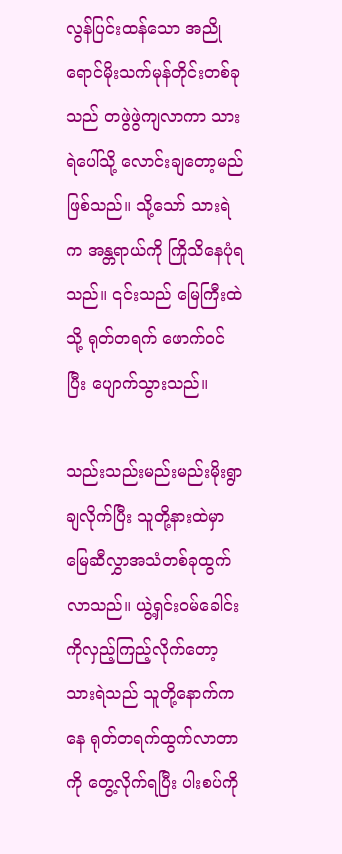လွန်ပြင်းထန်သော အညိုရောင်မိုးသက်မုန်တိုင်းတစ်ခုသည် တဖွဲဖွဲကျလာကာ သားရဲပေါ်သို့ လောင်းချတော့မည် ဖြစ်သည်။ သို့သော် သားရဲက အန္တရာယ်ကို ကြိုသိနေပုံရသည်။ ၎င်းသည် မြေကြီးထဲသို့ ရုတ်တရက် ဖောက်ဝင်ပြီး ပျောက်သွားသည်။

သည်းသည်းမည်းမည်းမိုးရွာချလိုက်ပြီး သူတို့နားထဲမှာ မြေဆီလွှာအသံတစ်ခုထွက်လာသည်။ ယွဲ့ရှင်းဝမ်ခေါင်းကိုလှည့်ကြည့်လိုက်တော့ သားရဲသည် သူတို့နောက်ကနေ ရုတ်တရက်ထွက်လာတာကို တွေ့လိုက်ရပြီး ပါးစပ်ကို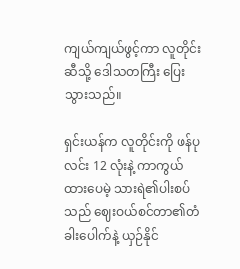ကျယ်ကျယ်ဖွင့်ကာ လူတိုင်းဆီသို့ ဒေါသတကြီး ပြေးသွားသည်။

ရှင်းယန်က လူတိုင်းကို ဖန်ပုလင်း 12 လုံးနဲ့ ကာကွယ်ထားပေမဲ့ သားရဲ၏ပါးစပ်သည် ဈေးဝယ်စင်တာ၏တံခါးပေါက်နဲ့ ယှဉ်နိုင်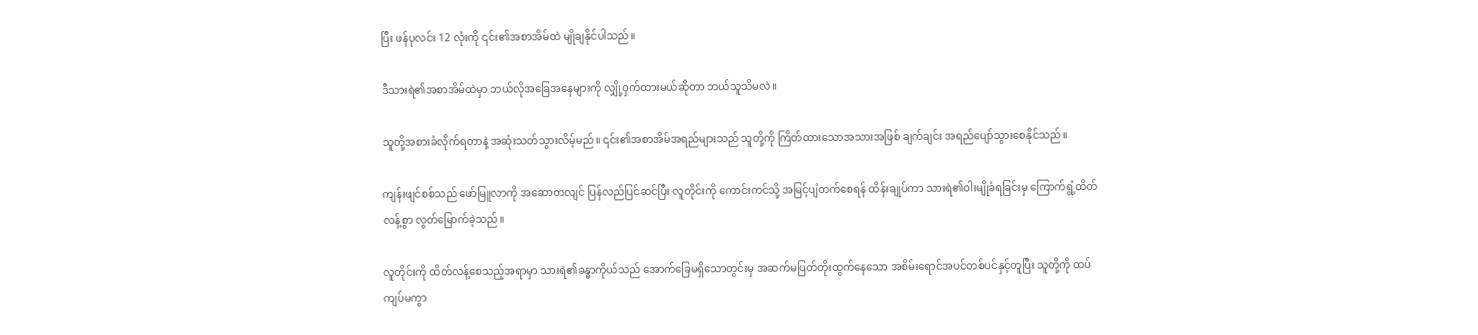ပြီး ဖန်ပုလင်း 12 လုံးကို ၎င်း၏အစာအိမ်ထဲ မျိုချနိုင်ပါသည်။

ဒီသားရဲ၏အစာအိမ်ထဲမှာ ဘယ်လိုအခြေအနေများကို လျှို့ဝှက်ထားမယ်ဆိုတာ ဘယ်သူသိမလဲ။

သူတို့အစားခံလိုက်ရတာနဲ့ အဆုံးသတ်သွားလိမ့်မည်။ ၎င်း၏အစာအိမ်အရည်များသည် သူတို့ကို ကြိတ်ထားသောအသားအဖြစ် ချက်ချင်း အရည်ပျော်သွားစေနိုင်သည်။

ကျန်းဖျင်စစ်သည် ဖော်မြူလာကို အဆောတလျင် ပြန်လည်ပြင်ဆင်ပြီး လူတိုင်းကို ကောင်းကင်သို့ အမြင့်ပျံတက်စေရန် ထိန်းချုပ်ကာ သားရဲ၏ဝါးမျိုခံရခြင်းမှ ကြောက်ရွံ့ထိတ်လန့်စွာ လွတ်မြောက်ခဲ့သည်။

လူတိုင်းကို ထိတ်လန့်စေသည့်အရာမှာ သားရဲ၏ခန္ဓာကိုယ်သည် အောက်ခြေမရှိသောတွင်းမှ အဆက်မပြတ်တိုးထွက်နေသော အစိမ်းရောင်အပင်တစ်ပင်နှင့်တူပြီး သူတို့ကို ထပ်ကျပ်မကွာ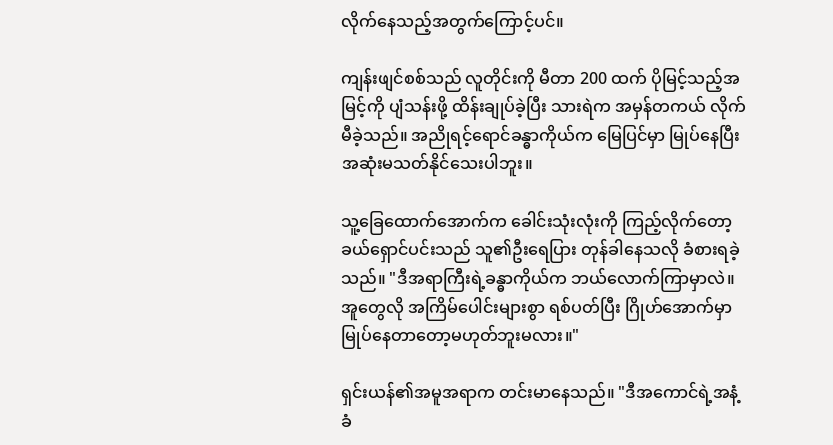လိုက်နေသည့်အတွက်ကြောင့်ပင်။

ကျန်းဖျင်စစ်သည် လူတိုင်းကို မီတာ 200 ထက် ပိုမြင့်သည့်အမြင့်ကို ပျံသန်းဖို့ ထိန်းချုပ်ခဲ့ပြီး သားရဲက အမှန်တကယ် လိုက်မီခဲ့သည်။ အညိုရင့်ရောင်ခန္ဓာကိုယ်က မြေပြင်မှာ မြုပ်နေပြီး အဆုံးမသတ်နိုင်သေးပါဘူး။

သူ့ခြေထောက်အောက်က ခေါင်းသုံးလုံးကို ကြည့်လိုက်တော့ ခယ်ရှောင်ပင်းသည် သူ၏ဦးရေပြား တုန်ခါနေသလို ခံစားရခဲ့သည်။ "ဒီအရာကြီးရဲ့ခန္ဓာကိုယ်က ဘယ်လောက်ကြာမှာလဲ။ အူတွေလို အကြိမ်ပေါင်းများစွာ ရစ်ပတ်ပြီး ဂြိုဟ်အောက်မှာ မြုပ်နေတာတော့မဟုတ်ဘူးမလား။"

ရှင်းယန်၏အမူအရာက တင်းမာနေသည်။ "ဒီအကောင်ရဲ့အနံ့ခံ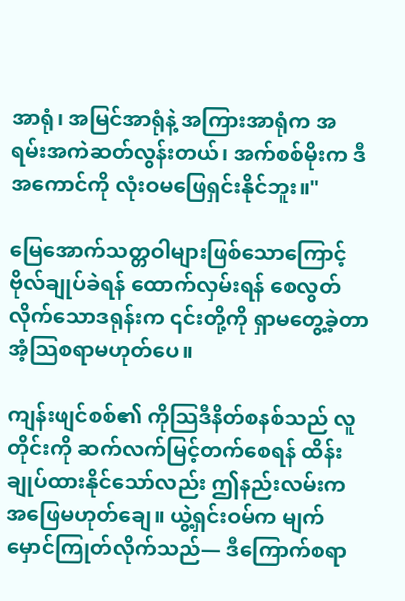အာရုံ၊ အမြင်အာရုံနဲ့ အကြားအာရုံက အရမ်းအကဲဆတ်လွန်းတယ်၊ အက်စစ်မိုးက ဒီအကောင်ကို လုံးဝမဖြေရှင်းနိုင်ဘူး။"

မြေအောက်သတ္တဝါများဖြစ်သောကြောင့် ဗိုလ်ချုပ်ခဲရန် ထောက်လှမ်းရန် စေလွတ်လိုက်သောဒရုန်းက ၎င်းတို့ကို ရှာမတွေ့ခဲ့တာ အံ့သြစရာမဟုတ်ပေ။

ကျန်းဖျင်စစ်၏ ကိုသြဒီနိတ်စနစ်သည် လူတိုင်းကို ဆက်လက်မြင့်တက်စေရန် ထိန်းချုပ်ထားနိုင်သော်လည်း ဤနည်းလမ်းက အဖြေမဟုတ်ချေ။ ယွဲ့ရှင်းဝမ်က မျက်မှောင်ကြုတ်လိုက်သည်— ဒီကြောက်စရာ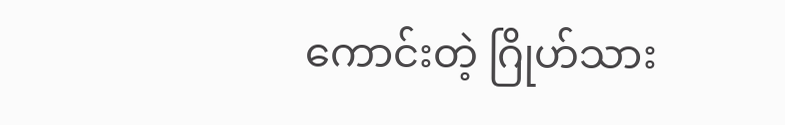ကောင်းတဲ့ ဂြိုဟ်သား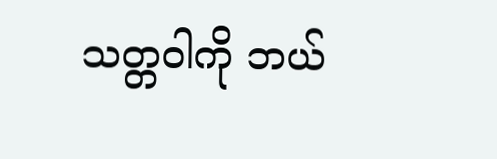သတ္တဝါကို ဘယ်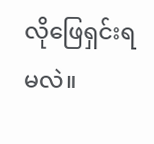လိုဖြေရှင်းရမလဲ။